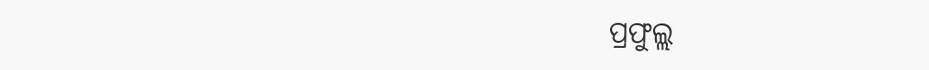ପ୍ରଫୁଲ୍ଲ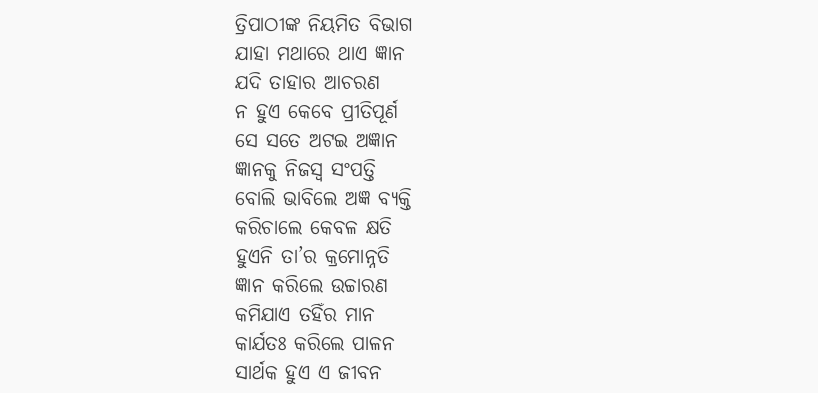ତ୍ରିପାଠୀଙ୍କ ନିୟମିତ ବିଭାଗ
ଯାହା ମଥାରେ ଥାଏ ଜ୍ଞାନ
ଯଦି ତାହାର ଆଚରଣ
ନ ହୁଏ କେବେ ପ୍ରୀତିପୂର୍ଣ
ସେ ସତେ ଅଟଇ ଅଜ୍ଞାନ
ଜ୍ଞାନକୁ ନିଜସ୍ୱ ସଂପତ୍ତି
ବୋଲି ଭାବିଲେ ଅଜ୍ଞ ବ୍ୟକ୍ତି
କରିଚାଲେ କେବଳ କ୍ଷତି
ହୁଏନି ତା’ର କ୍ରମୋନ୍ନତି
ଜ୍ଞାନ କରିଲେ ଉଚ୍ଚାରଣ
କମିଯାଏ ତହିଁର ମାନ
କାର୍ଯତଃ କରିଲେ ପାଳନ
ସାର୍ଥକ ହୁଏ ଏ ଜୀବନ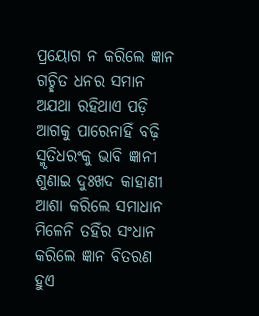ପ୍ରୟୋଗ ନ କରିଲେ ଜ୍ଞାନ
ଗଚ୍ଛିତ ଧନର ସମାନ
ଅଯଥା ରହିଥାଏ ପଡ଼ି
ଆଗକୁ ପାରେନାହିଁ ବଢ଼ି
ସ୍ମୃତିଧରଂକୁ ଭାବି ଜ୍ଞାନୀ
ଶୁଣାଇ ଦୁଃଖଦ କାହାଣୀ
ଆଶା କରିଲେ ସମାଧାନ
ମିଳେନି ତହିଁର ସଂଧାନ
କରିଲେ ଜ୍ଞାନ ବିତରଣ
ହୁଏ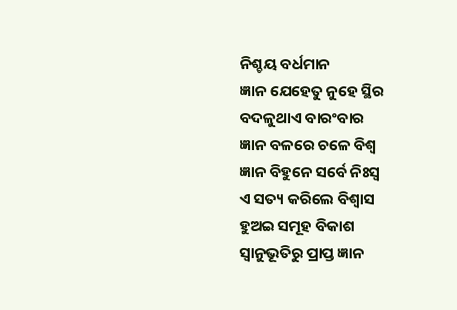ନିଶ୍ଚୟ ବର୍ଧମାନ
ଜ୍ଞାନ ଯେହେତୁ ନୁହେ ସ୍ଥିର
ବଦଳୁଥାଏ ବାରଂବାର
ଜ୍ଞାନ ବଳରେ ଚଳେ ବିଶ୍ୱ
ଜ୍ଞାନ ବିହୁନେ ସର୍ବେ ନିଃସ୍ବ
ଏ ସତ୍ୟ କରିଲେ ବିଶ୍ବାସ
ହୁଅଇ ସମୂହ ବିକାଶ
ସ୍ବାନୁଭୂତିରୁ ପ୍ରାପ୍ତ ଜ୍ଞାନ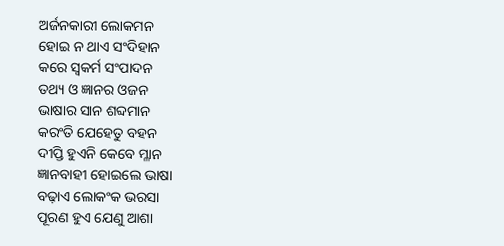ଅର୍ଜନକାରୀ ଲୋକମନ
ହୋଇ ନ ଥାଏ ସଂଦିହାନ
କରେ ସ୍ବକର୍ମ ସଂପାଦନ
ତଥ୍ୟ ଓ ଜ୍ଞାନର ଓଜନ
ଭାଷାର ସାନ ଶବ୍ଦମାନ
କରଂତି ଯେହେତୁ ବହନ
ଦୀପ୍ତି ହୁଏନି କେବେ ମ୍ଳାନ
ଜ୍ଞାନବାହୀ ହୋଇଲେ ଭାଷା
ବଢ଼ାଏ ଲୋକଂକ ଭରସା
ପୂରଣ ହୁଏ ଯେଣୁ ଆଶା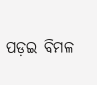ପଡ଼ଇ ବିମଳ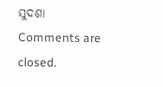ସୁଦଶା
Comments are closed.